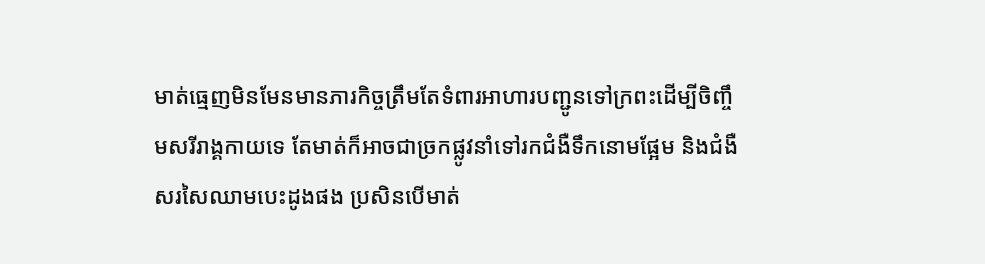មាត់ធ្មេញមិនមែនមានភារកិច្ចត្រឹមតែទំពារអាហារបញ្ជូនទៅក្រពះដើម្បីចិញ្ចឹមសរីរាង្គកាយទេ តែមាត់ក៏អាចជាច្រកផ្លូវនាំទៅរកជំងឺទឹកនោមផ្អែម និងជំងឺសរសៃឈាមបេះដូងផង ប្រសិនបើមាត់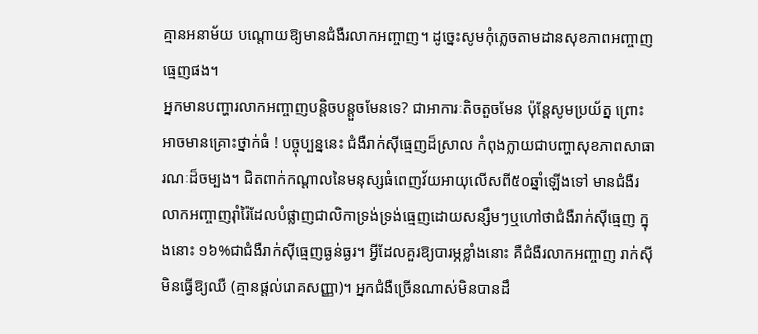គ្មានអនាម័យ បណ្តោយឱ្យមានជំងឺរលាកអញ្ចាញ។ ដូច្នេះសូមកុំភ្លេចតាមដានសុខភាពអញ្ចាញធ្មេញផង។
អ្នកមានបញ្ហារលាកអញ្ចាញបន្តិចបន្តួចមែនទេ? ជាអាការៈតិចតួចមែន ប៉ុន្តែសូមប្រយ័ត្ន ព្រោះអាចមានគ្រោះថ្នាក់ធំ ! បច្ចុប្បន្ននេះ ជំងឺរាក់ស៊ីធ្មេញដ៏ស្រាល កំពុងក្លាយជាបញ្ហាសុខភាពសាធារណៈដ៏ចម្បង។ ជិតពាក់កណ្តាលនៃមនុស្សធំពេញវ័យអាយុលើសពី៥០ឆ្នាំឡើងទៅ មានជំងឺរលាកអញ្ចាញរ៉ាំរ៉ៃដែលបំផ្លាញជាលិកាទ្រង់ទ្រង់ធ្មេញដោយសន្សឹមៗឬហៅថាជំងឺរាក់ស៊ីធ្មេញ ក្នុងនោះ ១៦%ជាជំងឺរាក់ស៊ីធ្មេញធ្ងន់ធ្ងរ។ អ្វីដែលគួរឱ្យបារម្ភខ្លាំងនោះ គឺជំងឺរលាកអញ្ចាញ រាក់ស៊ី មិនធ្វើឱ្យឈឺ (គ្មានផ្តល់រោគសញ្ញា)។ អ្នកជំងឺច្រើនណាស់មិនបានដឹ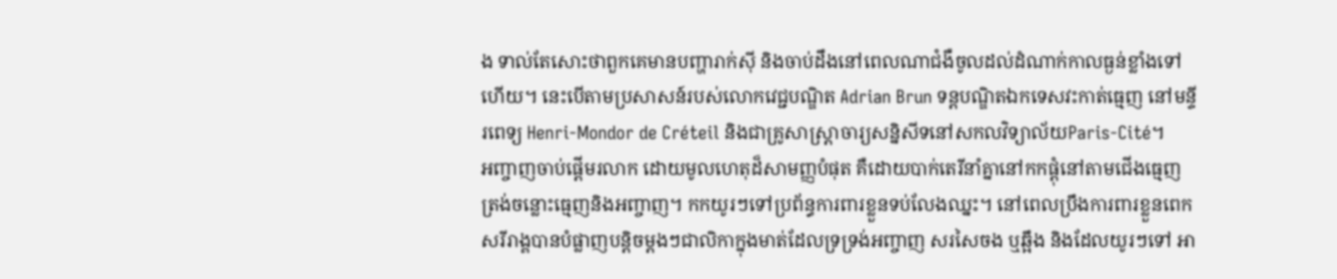ង ទាល់តែសោះថាពួកគេមានបញ្ហារាក់ស៊ី និងចាប់ដឹងនៅពេលណាជំងឺចូលដល់ដំណាក់កាលធ្ងន់ខ្លាំងទៅហើយ។ នេះបើតាមប្រសាសន៍របស់លោកវេជ្ជបណ្ឌិត Adrian Brun ទន្តបណ្ឌិតឯកទេសវះកាត់ធ្មេញ នៅមន្ទីរពេទ្យ Henri-Mondor de Créteil និងជាគ្រូសាស្ត្រាចារ្យសន្និសីទនៅសកលវិទ្យាល័យParis-Cité។
អញ្ចាញចាប់ផ្តើមរលាក ដោយមូលហេតុដ៏សាមញ្ញបំផុត គឺដោយបាក់តេរីនាំគ្នានៅកកផ្តុំនៅតាមជើងធ្មេញ ត្រង់ចន្លោះធ្មេញនិងអញ្ចាញ។ កកយូរៗទៅប្រព័ន្ធការពារខ្លួនទប់លែងឈ្នះ។ នៅពេលប្រឹងការពារខ្លួនពេក សរីរាង្គបានបំផ្លាញបន្តិចម្តងៗជាលិកាក្នុងមាត់ដែលទ្រទ្រង់អញ្ចាញ សរសៃចង ឬឆ្អឹង និងដែលយូរៗទៅ អា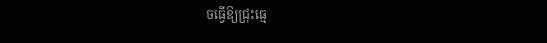ចធ្វើឱ្យជ្រុះធ្មេ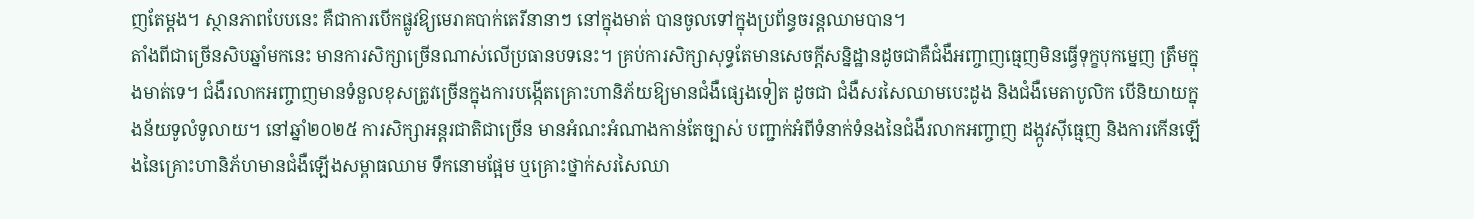ញតែម្តង។ ស្ថានភាពបែបនេះ គឺជាការបើកផ្លូវឱ្យមេរាគបាក់តេរីនានាៗ នៅក្នុងមាត់ បានចូលទៅក្នុងប្រព័ន្ធចរន្តឈាមបាន។
តាំងពីជាច្រើនសិបឆ្នាំមកនេះ មានការសិក្សាច្រើនណាស់លើប្រធានបទនេះ។ គ្រប់ការសិក្សាសុទ្ធតែមានសេចក្តីសន្និដ្ឋានដូចជាគឺជំងឺអញ្ចាញធ្មេញមិនធ្វើទុក្ខបុកម្នេញ ត្រឹមក្នុងមាត់ទេ។ ជំងឺរលាកអញ្ចាញមានទំនួលខុសត្រូវច្រើនក្នុងការបង្កើតគ្រោះហានិភ័យឱ្យមានជំងឺផ្សេងទៀត ដូចជា ជំងឺសរសៃឈាមបេះដូង និងជំងឺមេតាបូលិក បើនិយាយក្នុងន័យទូលំទូលាយ។ នៅឆ្នាំ២០២៥ ការសិក្សាអន្តរជាតិជាច្រើន មានអំណះអំណាងកាន់តែច្បាស់ បញ្ជាក់អំពីទំនាក់ទំនងនៃជំងឺរលាកអញ្ចាញ ដង្កូវស៊ីធ្មេញ និងការកើនឡើងនៃគ្រោះហានិភ័ហមានជំងឺឡើងសម្ពាធឈាម ទឹកនោមផ្អែម ឬគ្រោះថ្នាក់សរសៃឈា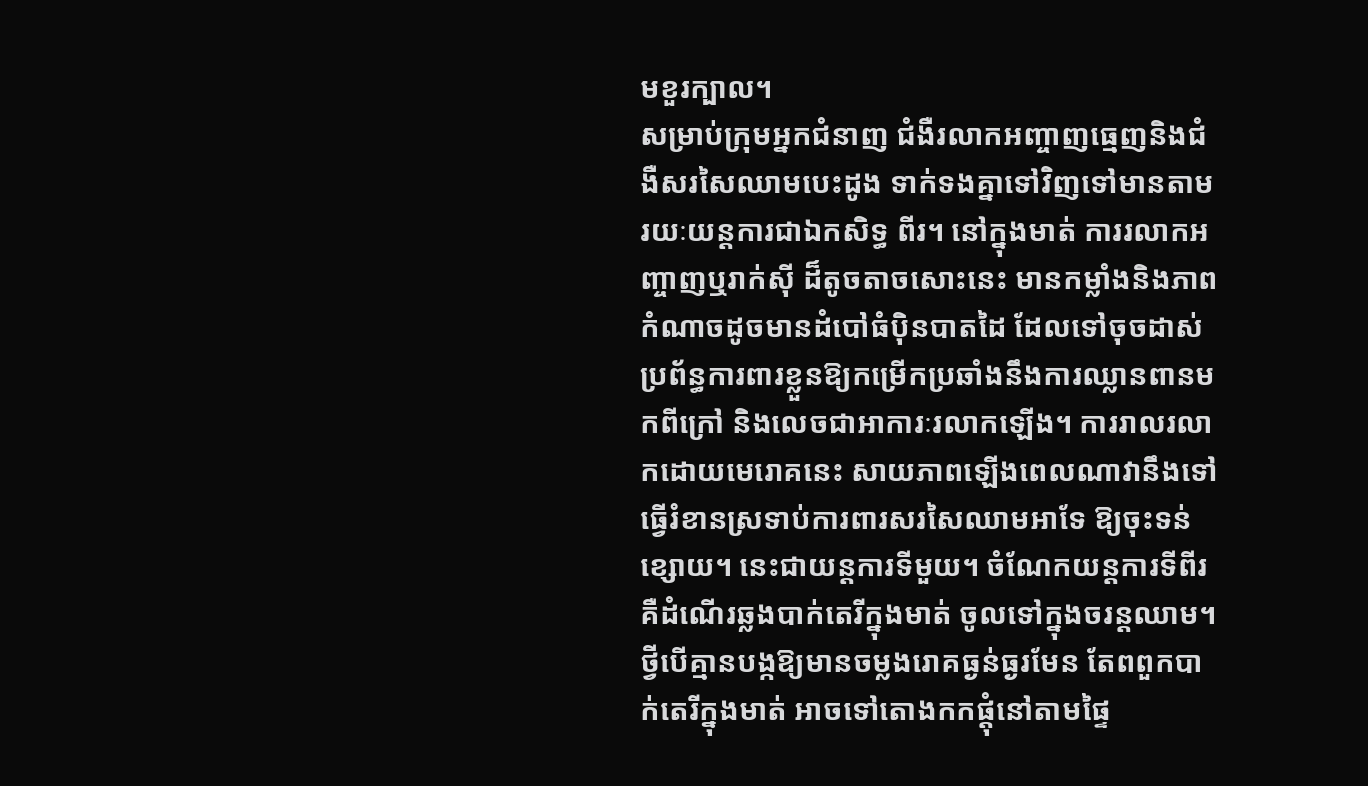មខួរក្បាល។
សម្រាប់ក្រុមអ្នកជំនាញ ជំងឺរលាកអញ្ចាញធ្មេញនិងជំងឺសរសៃឈាមបេះដូង ទាក់ទងគ្នាទៅវិញទៅមានតាមរយៈយន្តការជាឯកសិទ្ធ ពីរ។ នៅក្នុងមាត់ ការរលាកអញ្ចាញឬរាក់ស៊ី ដ៏តូចតាចសោះនេះ មានកម្លាំងនិងភាពកំណាចដូចមានដំបៅធំប៉ិនបាតដៃ ដែលទៅចុចដាស់ប្រព័ន្ធការពារខ្លួនឱ្យកម្រើកប្រឆាំងនឹងការឈ្លានពានមកពីក្រៅ និងលេចជាអាការៈរលាកឡើង។ ការរាលរលាកដោយមេរោគនេះ សាយភាពឡើងពេលណាវានឹងទៅធ្វើរំខានស្រទាប់ការពារសរសៃឈាមអាទែ ឱ្យចុះទន់ខ្សោយ។ នេះជាយន្តការទីមួយ។ ចំណែកយន្តការទីពីរ គឺដំណើរឆ្លងបាក់តេរីក្នុងមាត់ ចូលទៅក្នុងចរន្តឈាម។ ថ្វីបើគ្មានបង្កឱ្យមានចម្លងរោគធ្ងន់ធ្ងរមែន តែពពួកបាក់តេរីក្នុងមាត់ អាចទៅតោងកកផ្តុំនៅតាមផ្ទៃ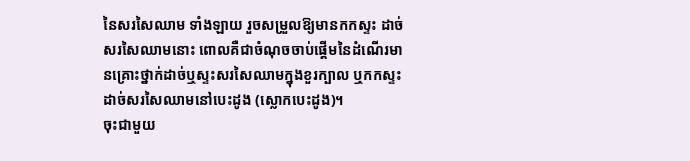នៃសរសៃឈាម ទាំងឡាយ រួចសម្រួលឱ្យមានកកស្ទះ ដាច់សរសៃឈាមនោះ ពោលគឺជាចំណុចចាប់ផ្តើមនៃដំណើរមានគ្រោះថ្នាក់ដាច់ឬស្ទះសរសៃឈាមក្នុងខួរក្បាល ឬកកស្ទះដាច់សរសៃឈាមនៅបេះដូង (ស្លោកបេះដូង)។
ចុះជាមួយ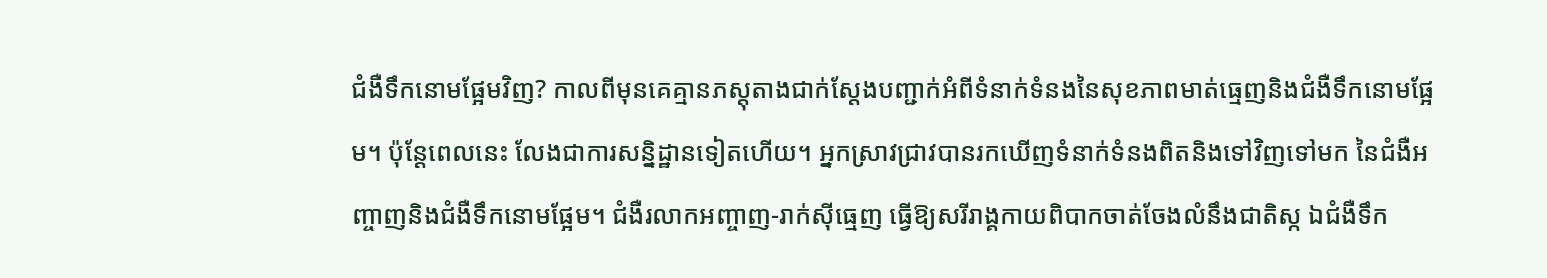ជំងឺទឹកនោមផ្អែមវិញ? កាលពីមុនគេគ្មានភស្តុតាងជាក់ស្តែងបញ្ជាក់អំពីទំនាក់ទំនងនៃសុខភាពមាត់ធ្មេញនិងជំងឺទឹកនោមផ្អែម។ ប៉ុន្តែពេលនេះ លែងជាការសន្និដ្ឋានទៀតហើយ។ អ្នកស្រាវជ្រាវបានរកឃើញទំនាក់ទំនងពិតនិងទៅវិញទៅមក នៃជំងឺអញ្ចាញនិងជំងឺទឹកនោមផ្អែម។ ជំងឺរលាកអញ្ចាញ-រាក់ស៊ីធ្មេញ ធ្វើឱ្យសរីរាង្គកាយពិបាកចាត់ចែងលំនឹងជាតិស្ក ឯជំងឺទឹក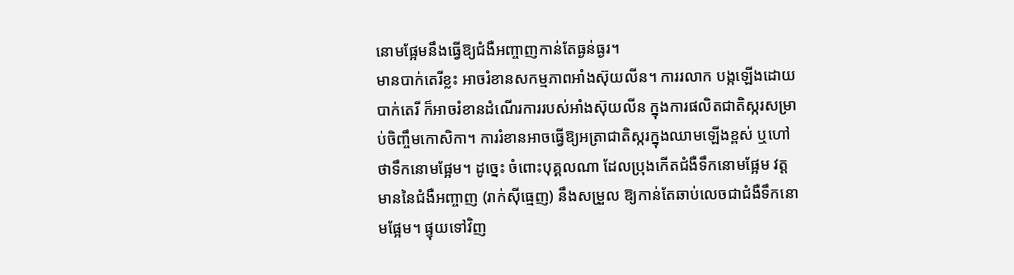នោមផ្អែមនឹងធ្វើឱ្យជំងឺអញ្ចាញកាន់តែធ្ងន់ធ្ងរ។
មានបាក់តេរីខ្លះ អាចរំខានសកម្មភាពអាំងស៊ុយលីន។ ការរលាក បង្កឡើងដោយបាក់តេរី ក៏អាចរំខានដំណើរការរបស់អាំងស៊ុយលីន ក្នុងការផលិតជាតិស្ករសម្រាប់ចិញ្ចឹមកោសិកា។ ការរំខានអាចធ្វើឱ្យអត្រាជាតិស្ករក្នុងឈាមឡើងខ្ពស់ ឬហៅថាទឹកនោមផ្អែម។ ដូច្នេះ ចំពោះបុគ្គលណា ដែលប្រុងកើតជំងឺទឹកនោមផ្អែម វត្តមាននៃជំងឺអញ្ចាញ (រាក់ស៊ីធ្មេញ) នឹងសម្រួល ឱ្យកាន់តែឆាប់លេចជាជំងឺទឹកនោមផ្អែម។ ផ្ទុយទៅវិញ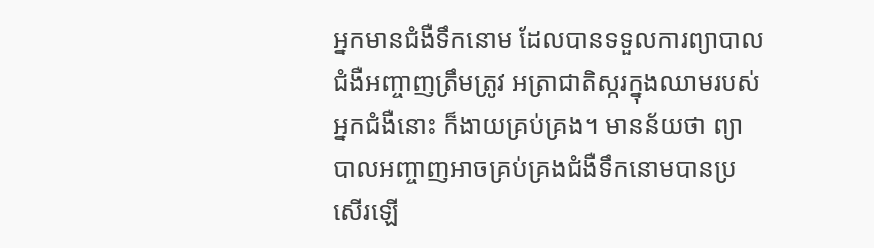អ្នកមានជំងឺទឹកនោម ដែលបានទទួលការព្យាបាលជំងឺអញ្ចាញត្រឹមត្រូវ អត្រាជាតិស្ករក្នុងឈាមរបស់អ្នកជំងឺនោះ ក៏ងាយគ្រប់គ្រង។ មានន័យថា ព្យាបាលអញ្ចាញអាចគ្រប់គ្រងជំងឺទឹកនោមបានប្រសើរឡើ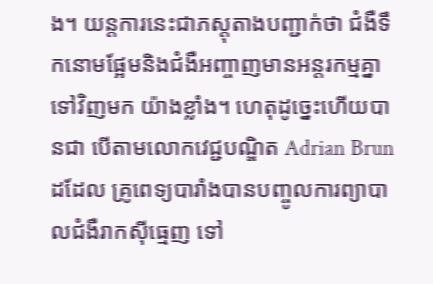ង។ យន្តការនេះជាភស្តុតាងបញ្ជាក់ថា ជំងឺទឹកនោមផ្អែមនិងជំងឺអញ្ចាញមានអន្តរកម្មគ្នាទៅវិញមក យ៉ាងខ្លាំង។ ហេតុដូច្នេះហើយបានជា បើតាមលោកវេជ្ជបណ្ឌិត Adrian Brun ដដែល គ្រូពេទ្យបារាំងបានបញ្ចូលការព្យាបាលជំងឺរាកស៊ីធ្មេញ ទៅ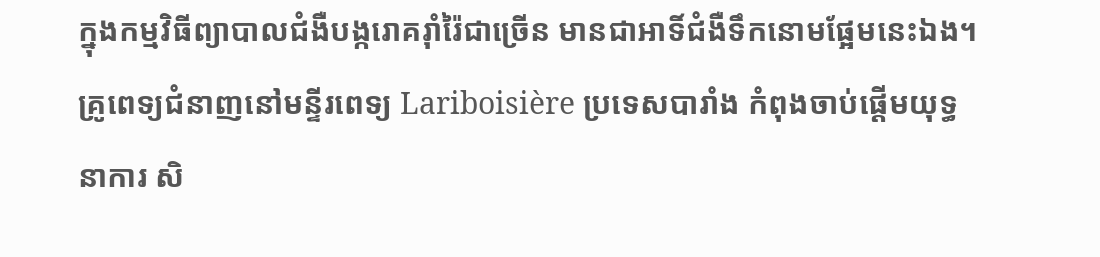ក្នុងកម្មវិធីព្យាបាលជំងឺបង្ករោគរ៉ាំរ៉ៃជាច្រើន មានជាអាទិ៍ជំងឺទឹកនោមផ្អែមនេះឯង។ គ្រូពេទ្យជំនាញនៅមន្ទីរពេទ្យ Lariboisière ប្រទេសបារាំង កំពុងចាប់ផ្តើមយុទ្ធនាការ សិ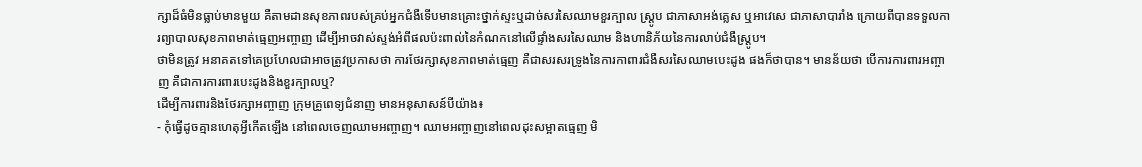ក្សាដ៏ធំមិនធ្លាប់មានមួយ គឺតាមដានសុខភាពរបស់គ្រប់អ្នកជំងឺទើបមានគ្រោះថ្នាក់ស្ទះឬដាច់សរសៃឈាមខួរក្បាល ស្ត្រូប ជាភាសាអង់គ្លេស ឬអាវេសេ ជាភាសាបារាំង ក្រោយពីបានទទួលការព្យាបាលសុខភាពមាត់ធ្មេញអញ្ចាញ ដើម្បីអាចវាស់ស្ទង់អំពីផលប៉ះពាល់នៃកំណកនៅលើផ្ទាំងសរសៃឈាម និងហានិភ័យនៃការលាប់ជំងឺស្ត្រូប។
ថាមិនត្រូវ អនាគតទៅគេប្រហែលជាអាចត្រូវប្រកាសថា ការថែរក្សាសុខភាពមាត់ធ្មេញ គឺជាសរសរទ្រូងនៃការកាពារជំងឺសរសៃឈាមបេះដូង ផងក៏ថាបាន។ មានន័យថា បើការការពារអញ្ចាញ គឺជាការការពារបេះដូងនិងខួរក្បាលឬ?
ដើម្បីការពារនិងថែរក្សាអញ្ចាញ ក្រុមគ្រូពេទ្យជំនាញ មានអនុសាសន៍បីយ៉ាង៖
- កុំធ្វើដូចគ្មានហេតុអ្វីកើតឡើង នៅពេលចេញឈាមអញ្ចាញ។ ឈាមអញ្ចាញនៅពេលដុះសម្អាតធ្មេញ មិ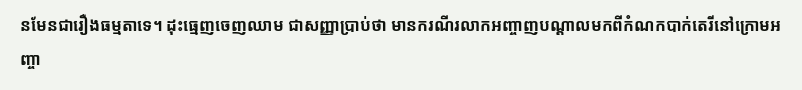នមែនជារឿងធម្មតាទេ។ ដុះធ្មេញចេញឈាម ជាសញ្ញាប្រាប់ថា មានករណីរលាកអញ្ចាញបណ្តាលមកពីកំណកបាក់តេរីនៅក្រោមអញ្ចា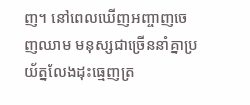ញ។ នៅពេលឃើញអញ្ចាញចេញឈាម មនុស្សជាច្រើននាំគ្នាប្រយ័ត្នលែងដុះធ្មេញត្រ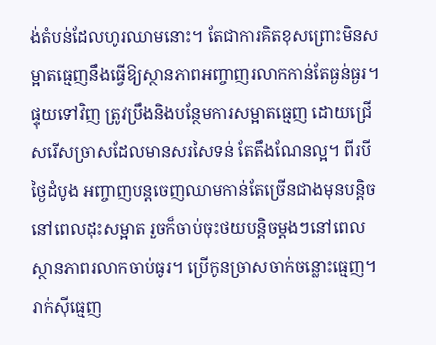ង់តំបន់ដែលហូរឈាមនោះ។ តែជាការគិតខុសព្រោះមិនសម្អាតធ្មេញនឹងធ្វើឱ្យស្ថានភាពអញ្ចាញរលាកកាន់តែធ្ងន់ធ្ងរ។ ផ្ទុយទៅវិញ ត្រូវប្រឹងនិងបន្ថែមការសម្អាតធ្មេញ ដោយជ្រើសរើសច្រាសដែលមានសរសៃទន់ តែតឹងណែនល្អ។ ពីរបីថ្ងៃដំបូង អញ្ចាញបន្តចេញឈាមកាន់តែច្រើនជាងមុនបន្តិច នៅពេលដុះសម្អាត រួចក៏ចាប់ចុះថយបន្តិចម្តងៗនៅពេលស្ថានភាពរលាកចាប់ធូរ។ ប្រើកូនច្រាសចាក់ចន្លោះធ្មេញ។ រាក់ស៊ីធ្មេញ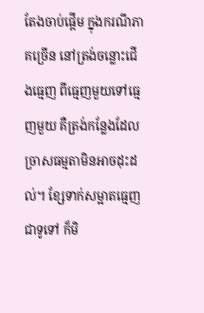តែងចាប់ផ្តើម ក្នុងករណីភាគច្រើន នៅត្រង់ចន្លោះជើងធ្មេញ ពីធ្មេញមួយទៅធ្មេញមួយ គឺត្រង់កន្លែងដែលច្រាសធម្មតាមិនអាចដុះដល់។ ខ្សែទាក់សម្អាតធ្មេញ ជាទូទៅ ក៏មិ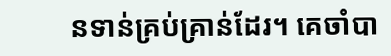នទាន់គ្រប់គ្រាន់ដែរ។ គេចាំបា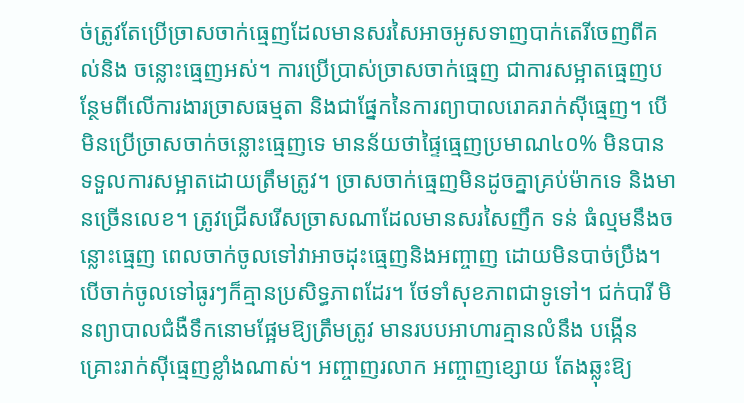ច់ត្រូវតែប្រើច្រាសចាក់ធ្មេញដែលមានសរសៃអាចអូសទាញបាក់តេរីចេញពីគល់និង ចន្លោះធ្មេញអស់។ ការប្រើប្រាស់ច្រាសចាក់ធ្មេញ ជាការសម្អាតធ្មេញបន្ថែមពីលើការងារច្រាសធម្មតា និងជាផ្នែកនៃការព្យាបាលរោគរាក់ស៊ីធ្មេញ។ បើមិនប្រើច្រាសចាក់ចន្លោះធ្មេញទេ មានន័យថាផ្ទៃធ្មេញប្រមាណ៤០% មិនបានទទួលការសម្អាតដោយត្រឹមត្រូវ។ ច្រាសចាក់ធ្មេញមិនដូចគ្នាគ្រប់ម៉ាកទេ និងមានច្រើនលេខ។ ត្រូវជ្រើសរើសច្រាសណាដែលមានសរសៃញឹក ទន់ ធំល្មមនឹងចន្លោះធ្មេញ ពេលចាក់ចូលទៅវាអាចដុះធ្មេញនិងអញ្ចាញ ដោយមិនបាច់ប្រឹង។ បើចាក់ចូលទៅធូរៗក៏គ្មានប្រសិទ្ធភាពដែរ។ ថែទាំសុខភាពជាទូទៅ។ ជក់បារី មិនព្យាបាលជំងឺទឹកនោមផ្អែមឱ្យត្រឹមត្រូវ មានរបបអាហារគ្មានលំនឹង បង្កើនគ្រោះរាក់ស៊ីធ្មេញខ្លាំងណាស់។ អញ្ចាញរលាក អញ្ចាញខ្សោយ តែងឆ្លុះឱ្យ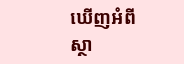ឃើញអំពីស្ថា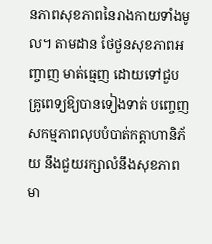នភាពសុខភាពនៃរាងកាយទាំងមូល។ តាមដាន ថែថួនសុខភាពអញ្ចាញ មាត់ធ្មេញ ដោយទៅជួបគ្រូពេទ្យឱ្យបានទៀងទាត់ បញ្ចេញសកម្មភាពលុបបំបាត់កត្តាហានិភ័យ នឹងជួយរក្សាលំនឹងសុខភាពមា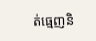ត់ធ្មេញនិ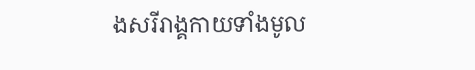ងសរីរាង្គកាយទាំងមូល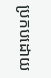ប្រកបដោយ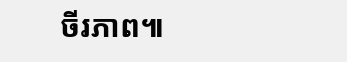ចីរភាព៕